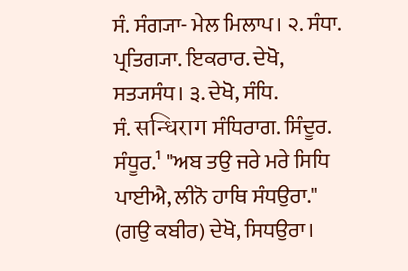ਸੰ. ਸੰਗ੍ਯਾ- ਮੇਲ ਮਿਲਾਪ। ੨. ਸੰਧਾ. ਪ੍ਰਤਿਗ੍ਯਾ. ਇਕਰਾਰ. ਦੇਖੋ, ਸਤ੍ਯਸੰਧ। ੩. ਦੇਖੋ, ਸੰਧਿ.
ਸੰ. सन्धिराग ਸੰਧਿਰਾਗ. ਸਿੰਦੂਰ. ਸੰਧੂਰ.¹ "ਅਬ ਤਉ ਜਰੇ ਮਰੇ ਸਿਧਿ ਪਾਈਐ, ਲੀਨੋ ਹਾਥਿ ਸੰਧਉਰਾ." (ਗਉ ਕਬੀਰ) ਦੇਖੋ, ਸਿਧਉਰਾ।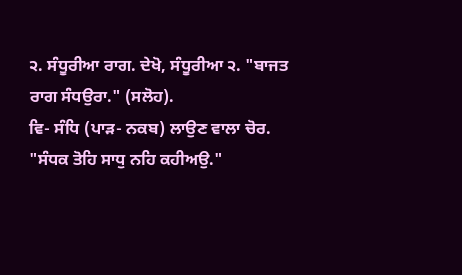੨. ਸੰਧੂਰੀਆ ਰਾਗ. ਦੇਖੋ, ਸੰਧੂਰੀਆ ੨. "ਬਾਜਤ ਰਾਗ ਸੰਧਉਰਾ." (ਸਲੋਹ).
ਵਿ- ਸੰਧਿ (ਪਾੜ- ਨਕਬ) ਲਾਉਣ ਵਾਲਾ ਚੋਰ. "ਸੰਧਕ ਤੋਹਿ ਸਾਧੁ ਨਹਿ ਕਹੀਅਉ."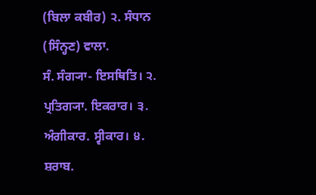(ਬਿਲਾ ਕਬੀਰ) ੨. ਸੰਧਾਨ (ਸਿੰਨ੍ਹਣ) ਵਾਲਾ.
ਸੰ. ਸੰਗ੍ਯਾ- ਇਸਥਿਤਿ। ੨. ਪ੍ਰਤਿਗ੍ਯਾ. ਇਕਰਾਰ। ੩. ਅੰਗੀਕਾਰ. ਸ੍ਵੀਕਾਰ। ੪. ਸ਼ਰਾਬ.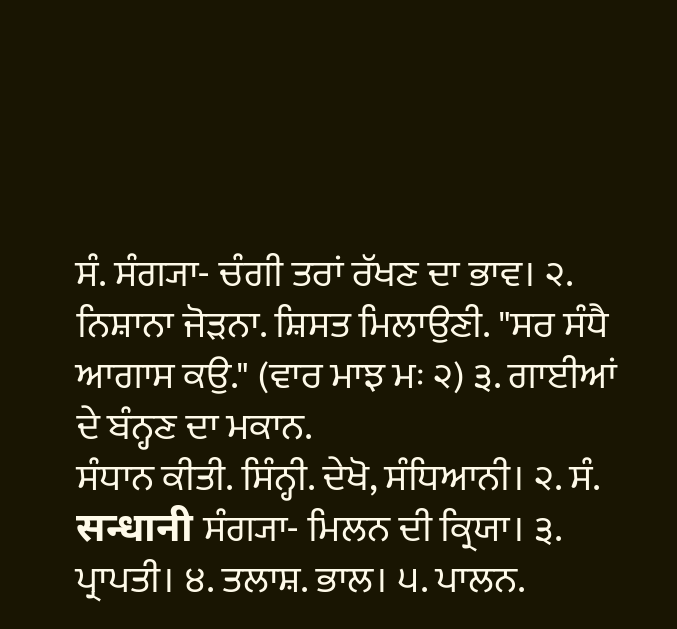ਸੰ. ਸੰਗ੍ਯਾ- ਚੰਗੀ ਤਰਾਂ ਰੱਖਣ ਦਾ ਭਾਵ। ੨. ਨਿਸ਼ਾਨਾ ਜੋੜਨਾ. ਸ਼ਿਸਤ ਮਿਲਾਉਣੀ. "ਸਰ ਸੰਧੈ ਆਗਾਸ ਕਉ." (ਵਾਰ ਮਾਝ ਮਃ ੨) ੩. ਗਾਈਆਂ ਦੇ ਬੰਨ੍ਹਣ ਦਾ ਮਕਾਨ.
ਸੰਧਾਨ ਕੀਤੀ. ਸਿੰਨ੍ਹੀ. ਦੇਖੋ, ਸੰਧਿਆਨੀ। ੨. ਸੰ. सन्धानी ਸੰਗ੍ਯਾ- ਮਿਲਨ ਦੀ ਕ੍ਰਿਯਾ। ੩. ਪ੍ਰਾਪਤੀ। ੪. ਤਲਾਸ਼. ਭਾਲ। ੫. ਪਾਲਨ.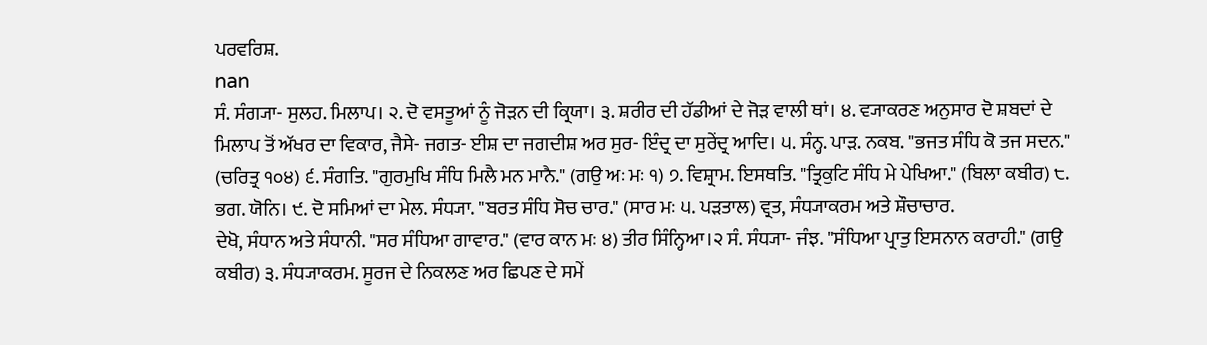ਪਰਵਰਿਸ਼.
nan
ਸੰ. ਸੰਗ੍ਯਾ- ਸੁਲਹ. ਮਿਲਾਪ। ੨. ਦੋ ਵਸਤੂਆਂ ਨੂੰ ਜੋੜਨ ਦੀ ਕ੍ਰਿਯਾ। ੩. ਸ਼ਰੀਰ ਦੀ ਹੱਡੀਆਂ ਦੇ ਜੋੜ ਵਾਲੀ ਥਾਂ। ੪. ਵ੍ਯਾਕਰਣ ਅਨੁਸਾਰ ਦੋ ਸ਼ਬਦਾਂ ਦੇ ਮਿਲਾਪ ਤੋਂ ਅੱਖਰ ਦਾ ਵਿਕਾਰ, ਜੈਸੇ- ਜਗਤ- ਈਸ਼ ਦਾ ਜਗਦੀਸ਼ ਅਰ ਸੁਰ- ਇੰਦ੍ਰ ਦਾ ਸੁਰੇਂਦ੍ਰ ਆਦਿ। ੫. ਸੰਨ੍ਹ. ਪਾੜ. ਨਕਬ. "ਭਜਤ ਸੰਧਿ ਕੋ ਤਜ ਸਦਨ." (ਚਰਿਤ੍ਰ ੧੦੪) ੬. ਸੰਗਤਿ. "ਗੁਰਮੁਖਿ ਸੰਧਿ ਮਿਲੈ ਮਨ ਮਾਨੈ." (ਗਉ ਅਃ ਮਃ ੧) ੭. ਵਿਸ਼੍ਰਾਮ. ਇਸਥਤਿ. "ਤ੍ਰਿਕੁਟਿ ਸੰਧਿ ਮੇ ਪੇਖਿਆ." (ਬਿਲਾ ਕਬੀਰ) ੮. ਭਗ. ਯੋਨਿ। ੯. ਦੋ ਸਮਿਆਂ ਦਾ ਮੇਲ. ਸੰਧ੍ਯਾ. "ਬਰਤ ਸੰਧਿ ਸੋਚ ਚਾਰ." (ਸਾਰ ਮਃ ੫. ਪੜਤਾਲ) ਵ੍ਰਤ, ਸੰਧ੍ਯਾਕਰਮ ਅਤੇ ਸ਼ੌਚਾਚਾਰ.
ਦੇਖੋ, ਸੰਧਾਨ ਅਤੇ ਸੰਧਾਨੀ. "ਸਰ ਸੰਧਿਆ ਗਾਵਾਰ." (ਵਾਰ ਕਾਨ ਮਃ ੪) ਤੀਰ ਸਿੰਨ੍ਹਿਆ।੨ ਸੰ. ਸੰਧ੍ਯਾ- ਜੰਝ. "ਸੰਧਿਆ ਪ੍ਰਾਤੁ ਇਸਨਾਨ ਕਰਾਹੀ." (ਗਉ ਕਬੀਰ) ੩. ਸੰਧ੍ਯਾਕਰਮ. ਸੂਰਜ ਦੇ ਨਿਕਲਣ ਅਰ ਛਿਪਣ ਦੇ ਸਮੇਂ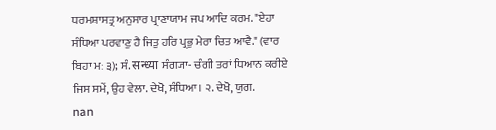ਧਰਮਸ਼ਾਸਤ੍ਰ ਅਨੁਸਾਰ ਪ੍ਰਾਣਾਯਾਮ ਜਪ ਆਦਿ ਕਰਮ. "ਏਹਾ ਸੰਧਿਆ ਪਰਵਾਣੁ ਹੈ ਜਿਤੁ ਹਰਿ ਪ੍ਰਭੁ ਮੇਰਾ ਚਿਤ ਆਵੈ." (ਵਾਰ ਬਿਹਾ ਮਃ ੩); ਸੰ. सन्ध्या ਸੰਗ੍ਯਾ- ਚੰਗੀ ਤਰਾਂ ਧਿਆਨ ਕਰੀਏ ਜਿਸ ਸਮੇਂ, ਉਹ ਵੇਲਾ. ਦੇਖੋ, ਸੰਧਿਆ। ੨. ਦੇਖੋ, ਯੁਗ.
nan